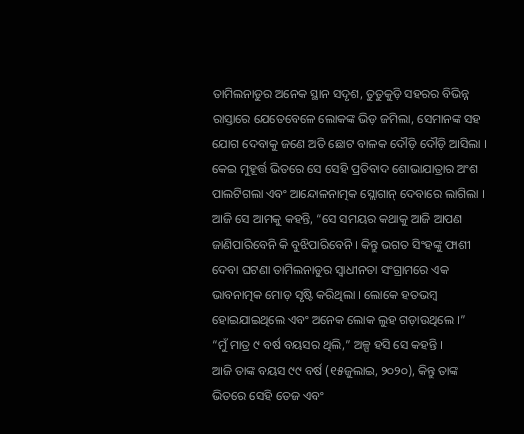ତାମିଲନାଡୁର ଅନେକ ସ୍ଥାନ ସଦୃଶ, ତୁତୁକୁଡ଼ି ସହରର ବିଭିନ୍ନ ରାସ୍ତାରେ ଯେତେବେଳେ ଲୋକଙ୍କ ଭିଡ଼ ଜମିଲା, ସେମାନଙ୍କ ସହ ଯୋଗ ଦେବାକୁ ଜଣେ ଅତି ଛୋଟ ବାଳକ ଦୌଡ଼ି ଦୌଡ଼ି ଆସିଲା । କେଇ ମୁହୂର୍ତ୍ତ ଭିତରେ ସେ ସେହି ପ୍ରତିବାଦ ଶୋଭାଯାତ୍ରାର ଅଂଶ ପାଲଟିଗଲା ଏବଂ ଆନ୍ଦୋଳନାତ୍ମକ ସ୍ଲୋଗାନ୍ ଦେବାରେ ଲାଗିଲା । ଆଜି ସେ ଆମକୁ କହନ୍ତି, “ସେ ସମୟର କଥାକୁ ଆଜି ଆପଣ ଜାଣିପାରିବେନି କି ବୁଝିପାରିବେନି । କିନ୍ତୁ ଭଗତ ସିଂହଙ୍କୁ ଫାଶୀ ଦେବା ଘଟଣା ତାମିଲନାଡୁର ସ୍ଵାଧୀନତା ସଂଗ୍ରାମରେ ଏକ ଭାବନାତ୍ମକ ମୋଡ଼ ସୃଷ୍ଟି କରିଥିଲା । ଲୋକେ ହତଭମ୍ବ ହୋଇଯାଇଥିଲେ ଏବଂ ଅନେକ ଲୋକ ଲୁହ ଗଡ଼ାଉଥିଲେ ।”
“ମୁଁ ମାତ୍ର ୯ ବର୍ଷ ବୟସର ଥିଲି,” ଅଳ୍ପ ହସି ସେ କହନ୍ତି ।
ଆଜି ତାଙ୍କ ବୟସ ୯୯ ବର୍ଷ (୧୫ଜୁଲାଇ, ୨୦୨୦), କିନ୍ତୁ ତାଙ୍କ ଭିତରେ ସେହି ତେଜ ଏବଂ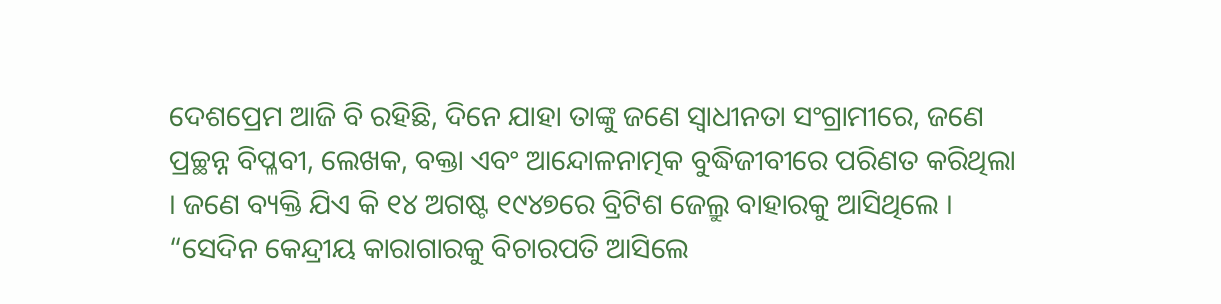ଦେଶପ୍ରେମ ଆଜି ବି ରହିଛି, ଦିନେ ଯାହା ତାଙ୍କୁ ଜଣେ ସ୍ଵାଧୀନତା ସଂଗ୍ରାମୀରେ, ଜଣେ ପ୍ରଚ୍ଛନ୍ନ ବିପ୍ଳବୀ, ଲେଖକ, ବକ୍ତା ଏବଂ ଆନ୍ଦୋଳନାତ୍ମକ ବୁଦ୍ଧିଜୀବୀରେ ପରିଣତ କରିଥିଲା । ଜଣେ ବ୍ୟକ୍ତି ଯିଏ କି ୧୪ ଅଗଷ୍ଟ ୧୯୪୭ରେ ବ୍ରିଟିଶ ଜେଲ୍ରୁ ବାହାରକୁ ଆସିଥିଲେ । “ସେଦିନ କେନ୍ଦ୍ରୀୟ କାରାଗାରକୁ ବିଚାରପତି ଆସିଲେ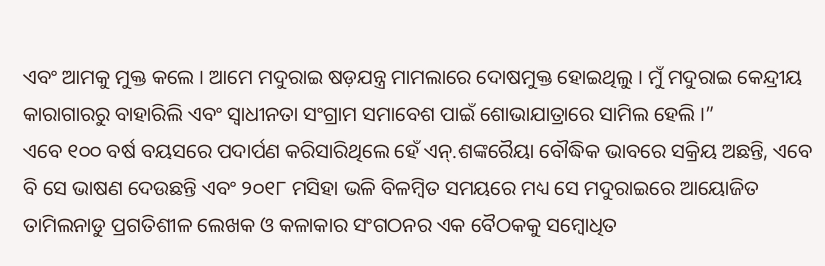ଏବଂ ଆମକୁ ମୁକ୍ତ କଲେ । ଆମେ ମଦୁରାଇ ଷଡ଼ଯନ୍ତ୍ର ମାମଲାରେ ଦୋଷମୁକ୍ତ ହୋଇଥିଲୁ । ମୁଁ ମଦୁରାଇ କେନ୍ଦ୍ରୀୟ କାରାଗାରରୁ ବାହାରିଲି ଏବଂ ସ୍ଵାଧୀନତା ସଂଗ୍ରାମ ସମାବେଶ ପାଇଁ ଶୋଭାଯାତ୍ରାରେ ସାମିଲ ହେଲି ।”
ଏବେ ୧୦୦ ବର୍ଷ ବୟସରେ ପଦାର୍ପଣ କରିସାରିଥିଲେ ହେଁ ଏନ୍.ଶଙ୍କରୈୟା ବୌଦ୍ଧିକ ଭାବରେ ସକ୍ରିୟ ଅଛନ୍ତି, ଏବେ ବି ସେ ଭାଷଣ ଦେଉଛନ୍ତି ଏବଂ ୨୦୧୮ ମସିହା ଭଳି ବିଳମ୍ବିତ ସମୟରେ ମଧ୍ୟ ସେ ମଦୁରାଇରେ ଆୟୋଜିତ ତାମିଲନାଡୁ ପ୍ରଗତିଶୀଳ ଲେଖକ ଓ କଳାକାର ସଂଗଠନର ଏକ ବୈଠକକୁ ସମ୍ବୋଧିତ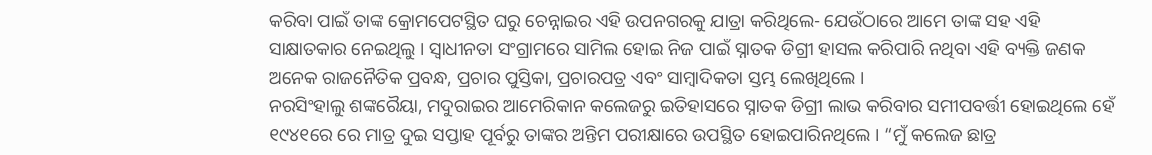କରିବା ପାଇଁ ତାଙ୍କ କ୍ରୋମପେଟସ୍ଥିତ ଘରୁ ଚେନ୍ନାଇର ଏହି ଉପନଗରକୁ ଯାତ୍ରା କରିଥିଲେ- ଯେଉଁଠାରେ ଆମେ ତାଙ୍କ ସହ ଏହି ସାକ୍ଷାତକାର ନେଇଥିଲୁ । ସ୍ଵାଧୀନତା ସଂଗ୍ରାମରେ ସାମିଲ ହୋଇ ନିଜ ପାଇଁ ସ୍ନାତକ ଡିଗ୍ରୀ ହାସଲ କରିପାରି ନଥିବା ଏହି ବ୍ୟକ୍ତି ଜଣକ ଅନେକ ରାଜନୈତିକ ପ୍ରବନ୍ଧ, ପ୍ରଚାର ପୁସ୍ତିକା, ପ୍ରଚାରପତ୍ର ଏବଂ ସାମ୍ବାଦିକତା ସ୍ତମ୍ଭ ଲେଖିଥିଲେ ।
ନରସିଂହାଲୁ ଶଙ୍କରୈୟା, ମଦୁରାଇର ଆମେରିକାନ କଲେଜରୁ ଇତିହାସରେ ସ୍ନାତକ ଡିଗ୍ରୀ ଲାଭ କରିବାର ସମୀପବର୍ତ୍ତୀ ହୋଇଥିଲେ ହେଁ ୧୯୪୧ରେ ରେ ମାତ୍ର ଦୁଇ ସପ୍ତାହ ପୂର୍ବରୁ ତାଙ୍କର ଅନ୍ତିମ ପରୀକ୍ଷାରେ ଉପସ୍ଥିତ ହୋଇପାରିନଥିଲେ । “ମୁଁ କଲେଜ ଛାତ୍ର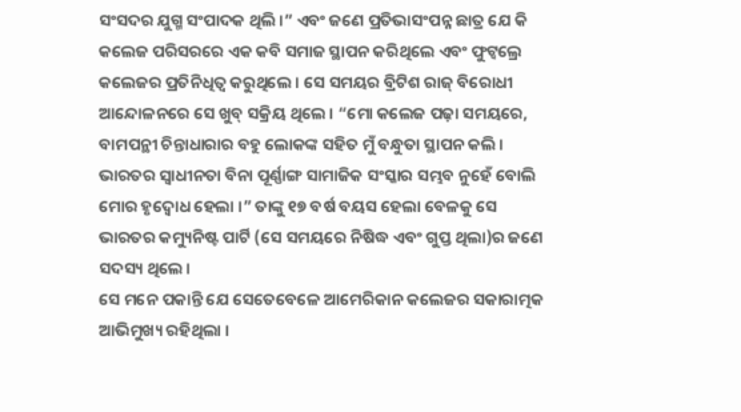ସଂସଦର ଯୁଗ୍ମ ସଂପାଦକ ଥିଲି ।” ଏବଂ ଜଣେ ପ୍ରତିଭାସଂପନ୍ନ ଛାତ୍ର ଯେ କି କଲେଜ ପରିସରରେ ଏକ କବି ସମାଜ ସ୍ଥାପନ କରିଥିଲେ ଏବଂ ଫୁଟ୍ବଲ୍ରେ କଲେଜର ପ୍ରତିନିଧିତ୍ଵ କରୁଥିଲେ । ସେ ସମୟର ବ୍ରିଟିଶ ରାଜ୍ ବିରୋଧୀ ଆନ୍ଦୋଳନରେ ସେ ଖୁବ୍ ସକ୍ରିୟ ଥିଲେ । “ମୋ କଲେଜ ପଢ଼ା ସମୟରେ, ବାମପନ୍ଥୀ ଚିନ୍ତାଧାରାର ବହୁ ଲୋକଙ୍କ ସହିତ ମୁଁ ବନ୍ଧୁତା ସ୍ଥାପନ କଲି । ଭାରତର ସ୍ଵାଧୀନତା ବିନା ପୂର୍ଣ୍ଣାଙ୍ଗ ସାମାଜିକ ସଂସ୍କାର ସମ୍ଭବ ନୁହେଁ ବୋଲି ମୋର ହୃଦ୍ବୋଧ ହେଲା ।” ତାଙ୍କୁ ୧୭ ବର୍ଷ ବୟସ ହେଲା ବେଳକୁ ସେ ଭାରତର କମ୍ୟୁନିଷ୍ଟ ପାର୍ଟି (ସେ ସମୟରେ ନିଷିଦ୍ଧ ଏବଂ ଗୁପ୍ତ ଥିଲା)ର ଜଣେ ସଦସ୍ୟ ଥିଲେ ।
ସେ ମନେ ପକାନ୍ତି ଯେ ସେତେବେଳେ ଆମେରିକାନ କଲେଜର ସକାରାତ୍ମକ ଆଭିମୁଖ୍ୟ ରହିଥିଲା ।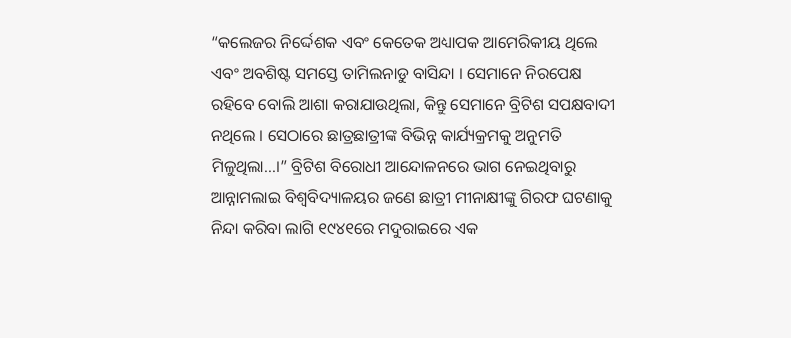“କଲେଜର ନିର୍ଦ୍ଦେଶକ ଏବଂ କେତେକ ଅଧ୍ୟାପକ ଆମେରିକୀୟ ଥିଲେ ଏବଂ ଅବଶିଷ୍ଟ ସମସ୍ତେ ତାମିଲନାଡୁ ବାସିନ୍ଦା । ସେମାନେ ନିରପେକ୍ଷ ରହିବେ ବୋଲି ଆଶା କରାଯାଉଥିଲା, କିନ୍ତୁ ସେମାନେ ବ୍ରିଟିଶ ସପକ୍ଷବାଦୀ ନଥିଲେ । ସେଠାରେ ଛାତ୍ରଛାତ୍ରୀଙ୍କ ବିଭିନ୍ନ କାର୍ଯ୍ୟକ୍ରମକୁ ଅନୁମତି ମିଳୁଥିଲା...।” ବ୍ରିଟିଶ ବିରୋଧୀ ଆନ୍ଦୋଳନରେ ଭାଗ ନେଇଥିବାରୁ ଆନ୍ନାମଲାଇ ବିଶ୍ଵବିଦ୍ୟାଳୟର ଜଣେ ଛାତ୍ରୀ ମୀନାକ୍ଷୀଙ୍କୁ ଗିରଫ ଘଟଣାକୁ ନିନ୍ଦା କରିବା ଲାଗି ୧୯୪୧ରେ ମଦୁରାଇରେ ଏକ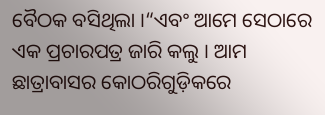ବୈଠକ ବସିଥିଲା ।“ଏବଂ ଆମେ ସେଠାରେ ଏକ ପ୍ରଚାରପତ୍ର ଜାରି କଲୁ । ଆମ ଛାତ୍ରାବାସର କୋଠରିଗୁଡ଼ିକରେ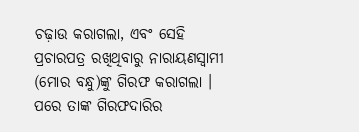ଚଢ଼ାଉ କରାଗଲା, ଏବଂ ସେହି ପ୍ରଚାରପତ୍ର ରଖିଥିବାରୁ ନାରାୟଣସ୍ଵାମୀ (ମୋର ବନ୍ଧୁ)ଙ୍କୁ ଗିରଫ କରାଗଲା । ପରେ ତାଙ୍କ ଗିରଫଦାରିର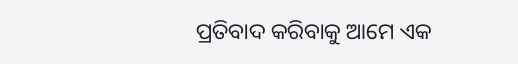ପ୍ରତିବାଦ କରିବାକୁ ଆମେ ଏକ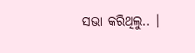ସଭା କରିଥିଲୁ.. ।